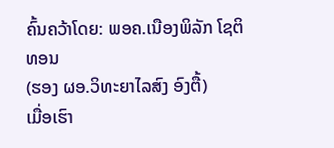ຄົ້ນຄວ້າໂດຍ: ພອຄ.ເນືອງພິລັກ ໂຊຕິທອນ
(ຮອງ ຜອ.ວິທະຍາໄລສົງ ອົງຕື້)
ເມື່ອເຮົາ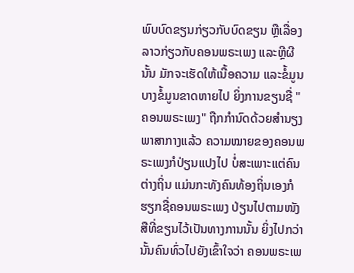ພົບບົດຂຽນກ່ຽວກັບບົດຂຽນ ຫຼືເລື່ອງລາວກ່ຽວກັບຄອນພຣະເພງ ແລະຫຼີຜີນັ້ນ ມັກຈະເຮັດໃຫ້ເນື້ອຄວາມ ແລະຂໍ້ມູນບາງຂໍ້ມູນຂາດຫາຍໄປ ຍິ່ງການຂຽນຊື່ "ຄອນພຣະເພງ" ຖືກກຳນົດດ້ວຍສຳນຽງພາສາກາງແລ້ວ ຄວາມໝາຍຂອງຄອນພຣະເພງກໍປ່ຽນແປງໄປ ບໍ່ສະເພາະແຕ່ຄົນຕ່າງຖິ່ນ ແມ່ນກະທັງຄົນທ້ອງຖິ່ນເອງກໍຮຽກຊື່ຄອນພຣະເພງ ປ່ຽນໄປຕາມໜັງສືທີ່ຂຽນໄວ້ເປັນທາງການນັ້ນ ຍິ່ງໄປກວ່ານັ້ນຄົນທົ່ວໄປຍັງເຂົ້າໃຈວ່າ ຄອນພຣະເພ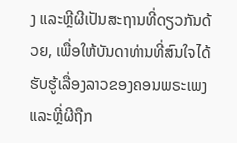ງ ແລະຫຼີຜີເປັນສະຖານທີ່ດຽວກັນດ້ວຍ, ເພື່ອໃຫ້ບັນດາທ່ານທີ່ສົນໃຈໄດ້ຮັບຮູ້ເລື່ອງລາວຂອງຄອນພຣະເພງ ແລະຫຼີ່ຜີຖືກ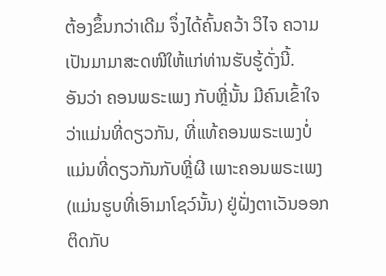ຕ້ອງຂຶ້ນກວ່າເດີມ ຈຶ່ງໄດ້ຄົ້ນຄວ້າ ວິໄຈ ຄວາມເປັນມາມາສະດໜີໃຫ້ແກ່ທ່ານຮັບຮູ້ດັ່ງນີ້.
ອັນວ່າ ຄອນພຣະເພງ ກັບຫຼີ່ນັ້ນ ມີຄົນເຂົ້າໃຈວ່າແມ່ນທີ່ດຽວກັນ, ທີ່ແທ້ຄອນພຣະເພງບໍ່ແມ່ນທີ່ດຽວກັນກັບຫຼີ່ຜີ ເພາະຄອນພຣະເພງ (ແມ່ນຮູບທີ່ເອົາມາໂຊວ໌ນັ້ນ) ຢູ່ຝັ່ງຕາເວັນອອກຕິດກັບ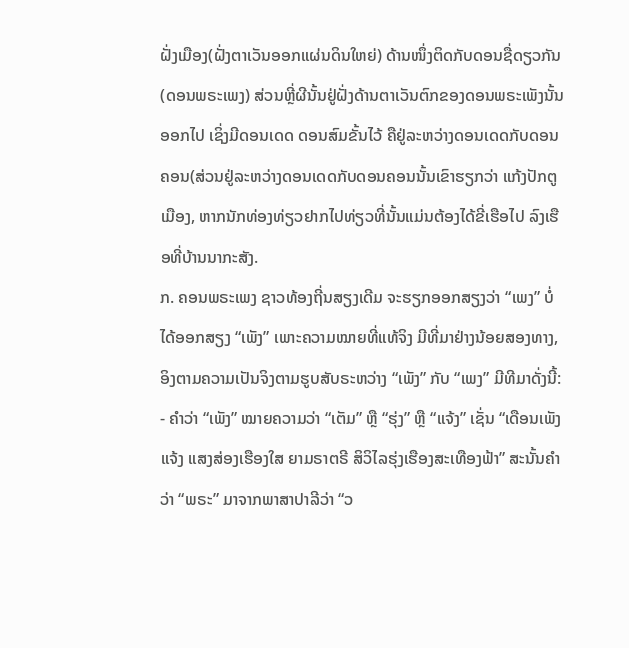ຝັ່ງເມືອງ(ຝັ່ງຕາເວັນອອກແຜ່ນດິນໃຫຍ່) ດ້ານໜຶ່ງຕິດກັບດອນຊື່ດຽວກັນ(ດອນພຣະເພງ) ສ່ວນຫຼີ່ຜີນັ້ນຢູ່ຝັ່ງດ້ານຕາເວັນຕົກຂອງດອນພຣະເພັງນັ້ນອອກໄປ ເຊິ່ງມີດອນເດດ ດອນສົມຂັ້ນໄວ້ ຄືຢູ່ລະຫວ່າງດອນເດດກັບດອນຄອນ(ສ່ວນຢູ່ລະຫວ່າງດອນເດດກັບດອນຄອນນັ້ນເຂົາຮຽກວ່າ ແກ້ງປັກຕູເມືອງ, ຫາກນັກທ່ອງທ່ຽວຢາກໄປທ່ຽວທີ່ນັ້ນແມ່ນຕ້ອງໄດ້ຂີ່ເຮືອໄປ ລົງເຮືອທີ່ບ້ານນາກະສັງ.
ກ. ຄອນພຣະເພງ ຊາວທ້ອງຖີ່ນສຽງເດີມ ຈະຮຽກອອກສຽງວ່າ “ເພງ” ບໍ່ໄດ້ອອກສຽງ “ເພັງ” ເພາະຄວາມໝາຍທີ່ແທ້ຈິງ ມີທີ່ມາຢ່າງນ້ອຍສອງທາງ, ອິງຕາມຄວາມເປັນຈິງຕາມຮູບສັບຣະຫວ່າງ “ເພັງ” ກັບ “ເພງ” ມີທີມາດັ່ງນີ້:
- ຄຳວ່າ “ເພັງ” ໝາຍຄວາມວ່າ “ເຕັມ” ຫຼື “ຮຸ່ງ” ຫຼື “ແຈ້ງ” ເຊັ່ນ “ເດືອນເພັງແຈ້ງ ແສງສ່ອງເຮືອງໃສ ຍາມຣາຕຣີ ສິວິໄລຮຸ່ງເຮືອງສະເທືອງຟ້າ” ສະນັ້ນຄຳວ່າ “ພຣະ” ມາຈາກພາສາປາລີວ່າ “ວ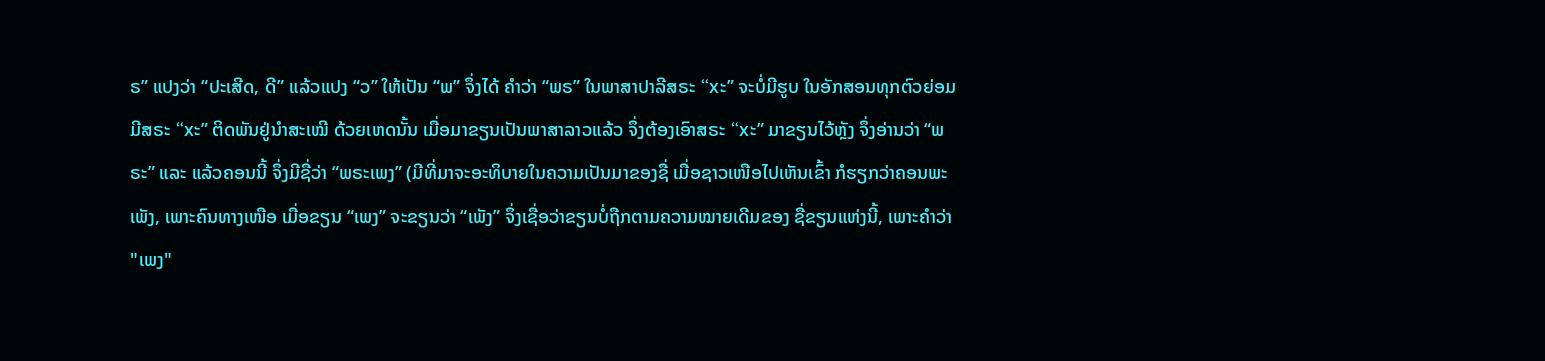ຣ” ແປງວ່າ “ປະເສີດ, ດີ” ແລ້ວແປງ “ວ” ໃຫ້ເປັນ “ພ” ຈຶ່ງໄດ້ ຄຳວ່າ “ພຣ” ໃນພາສາປາລີສຣະ “xະ” ຈະບໍ່ມີຮູບ ໃນອັກສອນທຸກຕົວຍ່ອມມີສຣະ “xະ” ຕິດພັນຢູ່ນຳສະເໝີ ດ້ວຍເຫດນັ້ນ ເມື່ອມາຂຽນເປັນພາສາລາວແລ້ວ ຈຶ່ງຕ້ອງເອົາສຣະ “xະ” ມາຂຽນໄວ້ຫຼັງ ຈຶ່ງອ່ານວ່າ “ພຣະ” ແລະ ແລ້ວຄອນນີ້ ຈຶ່ງມີຊື່ວ່າ “ພຣະເພງ” (ມີທີ່ມາຈະອະທິບາຍໃນຄວາມເປັນມາຂອງຊື່ ເມື່ອຊາວເໜືອໄປເຫັນເຂົ້າ ກໍຮຽກວ່າຄອນພະເພັງ, ເພາະຄົນທາງເໜືອ ເມື່ອຂຽນ “ເພງ” ຈະຂຽນວ່າ “ເພັງ” ຈຶ່ງເຊື່ອວ່າຂຽນບໍ່ຖືກຕາມຄວາມໝາຍເດີມຂອງ ຊື່ຂຽນແຫ່ງນີ້, ເພາະຄຳວ່າ "ເພງ"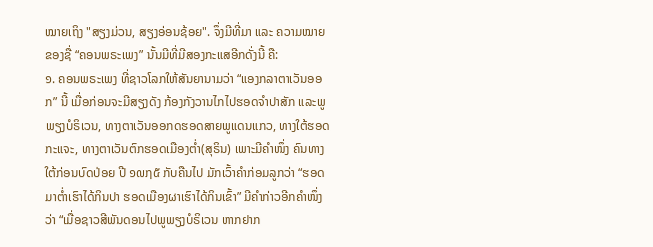ໝາຍເຖິງ "ສຽງມ່ວນ, ສຽງອ່ອນຊ້ອຍ". ຈຶ່ງມີທີ່ມາ ແລະ ຄວາມໝາຍຂອງຊື່ “ຄອນພຣະເພງ” ນັ້ນມີທີ່ມີສອງກະແສອີກດັ່ງນີ້ ຄື:
໑. ຄອນພຣະເພງ ທີ່ຊາວໂລກໃຫ້ສັນຍານາມວ່າ “ແອງກລາຕາເວັນອອກ” ນີ້ ເມື່ອກ່ອນຈະມີສຽງດັງ ກ້ອງກັງວານໄກໄປຮອດຈຳປາສັກ ແລະພູພຽງບໍຣິເວນ, ທາງຕາເວັນອອກດຮອດສາຍພູແດນແກວ, ທາງໃຕ້ຮອດກະແຈະ, ທາງຕາເວັນຕົກຮອດເມືອງຕ່ຳ(ສຸຣິນ) ເພາະມີຄຳໜຶ່ງ ຄົນທາງໃຕ້ກ່ອນບົດປ່ອຍ ປີ ໑໙໗໕ ກັບຄືນໄປ ມັກເວົ້າຄຳກ່ອມລູກວ່າ “ຮອດມາຕ່ຳເຮົາໄດ້ກິນປາ ຮອດເມືອງຜາເຮົາໄດ້ກິນເຂົ້າ” ມີຄຳກ່າວອີກຄຳໜຶ່ງວ່າ “ເມື່ອຊາວສີພັນດອນໄປພູພຽງບໍຣິເວນ ຫາກຢາກ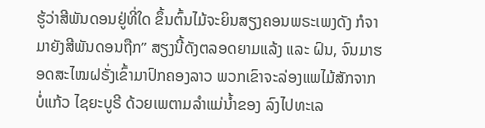ຮູ້ວ່າສີພັນດອນຢູ່ທີ່ໃດ ຂຶ້ນຕົ້ນໄມ້ຈະຍິນສຽງຄອນພຣະເພງດັງ ກໍຈາມາຍັງສີພັນດອນຖືກ” ສຽງນີ້ດັງຕລອດຍາມແລ້ງ ແລະ ຝົນ, ຈົນມາຮອດສະໄໝຝຣັ່ງເຂົ້າມາປົກຄອງລາວ ພວກເຂົາຈະລ່ອງແພໄມ້ສັກຈາກບໍ່ແກ້ວ ໄຊຍະບູຣີ ດ້ວຍເພຕາມລຳແມ່ນ້ຳຂອງ ລົງໄປທະເລ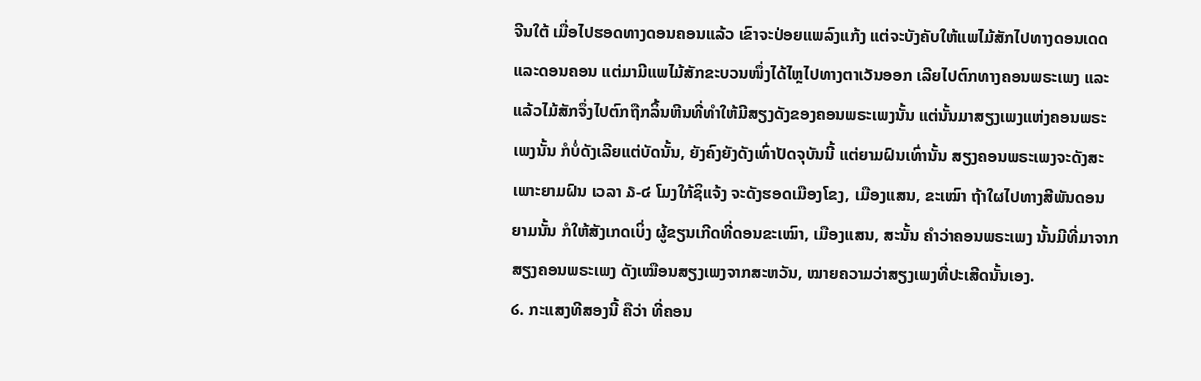ຈີນໃຕ້ ເມື່ອໄປຮອດທາງດອນຄອນແລ້ວ ເຂົາຈະປ່ອຍແພລົງແກ້ງ ແຕ່ຈະບັງຄັບໃຫ້ແພໄມ້ສັກໄປທາງດອນເດດ ແລະດອນຄອນ ແຕ່ມາມີແພໄມ້ສັກຂະບວນໜຶ່ງໄດ້ໄຫຼໄປທາງຕາເວັນອອກ ເລີຍໄປຕົກທາງຄອນພຣະເພງ ແລະແລ້ວໄມ້ສັກຈຶ່ງໄປຕົກຖືກລິ້ນຫີນທີ່ທຳໃຫ້ມີສຽງດັງຂອງຄອນພຣະເພງນັ້ນ ແຕ່ນັ້ນມາສຽງເພງແຫ່ງຄອນພຣະເພງນັ້ນ ກໍບໍ່ດັງເລີຍແຕ່ບັດນັ້ນ, ຍັງຄົງຍັງດັງເທົ່າປັດຈຸບັນນີ້ ແຕ່ຍາມຝົນເທົ່ານັ້ນ ສຽງຄອນພຣະເພງຈະດັງສະເພາະຍາມຝົນ ເວລາ ໓-໔ ໂມງໃກ້ຊິແຈ້ງ ຈະດັງຮອດເມືອງໂຂງ, ເມືອງແສນ, ຂະເໝົາ ຖ້າໃຜໄປທາງສີພັນດອນຍາມນັ້ນ ກໍໃຫ້ສັງເກດເບິ່ງ ຜູ້ຂຽນເກີດທີ່ດອນຂະເໝົາ, ເມືອງແສນ, ສະນັ້ນ ຄຳວ່າຄອນພຣະເພງ ນັ້ນມີທີ່ມາຈາກ ສຽງຄອນພຣະເພງ ດັງເໝືອນສຽງເພງຈາກສະຫວັນ, ໝາຍຄວາມວ່າສຽງເພງທີ່ປະເສີດນັ້ນເອງ.
໒. ກະແສງທີສອງນີ້ ຄືວ່າ ທີ່ຄອນ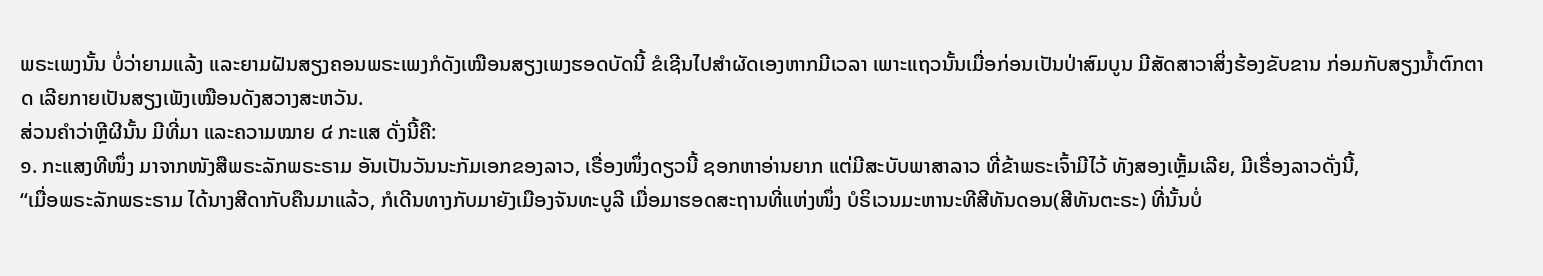ພຣະເພງນັ້ນ ບໍ່ວ່າຍາມແລ້ງ ແລະຍາມຝັນສຽງຄອນພຣະເພງກໍດັງເໝືອນສຽງເພງຮອດບັດນີ້ ຂໍເຊີນໄປສຳຜັດເອງຫາກມີເວລາ ເພາະແຖວນັ້ນເມື່ອກ່ອນເປັນປ່າສົມບູນ ມີສັດສາວາສິ່ງຮ້ອງຂັບຂານ ກ່ອມກັບສຽງນ້ຳຕົກຕາດ ເລີຍກາຍເປັນສຽງເພັງເໝືອນດັງສວາງສະຫວັນ.
ສ່ວນຄຳວ່າຫຼີຜີນັ້ນ ມີທີ່ມາ ແລະຄວາມໝາຍ ໔ ກະແສ ດັ່ງນີ້ຄື:
໑. ກະແສງທີໜຶ່ງ ມາຈາກໜັງສືພຣະລັກພຣະຣາມ ອັນເປັນວັນນະກັມເອກຂອງລາວ, ເຣື່ອງໜຶ່ງດຽວນີ້ ຊອກຫາອ່ານຍາກ ແຕ່ມີສະບັບພາສາລາວ ທີ່ຂ້າພຣະເຈົ້າມີໄວ້ ທັງສອງເຫັ້ຼມເລີຍ, ມີເຣື່ອງລາວດັ່ງນີ້,
“ເມື່ອພຣະລັກພຣະຣາມ ໄດ້ນາງສີດາກັບຄືນມາແລ້ວ, ກໍເດີນທາງກັບມາຍັງເມືອງຈັນທະບູລີ ເມື່ອມາຮອດສະຖານທີ່ແຫ່ງໜຶ່ງ ບໍຣິເວນມະຫານະທີສີທັນດອນ(ສີທັນຕະຣະ) ທີ່ນັ້ນບໍ່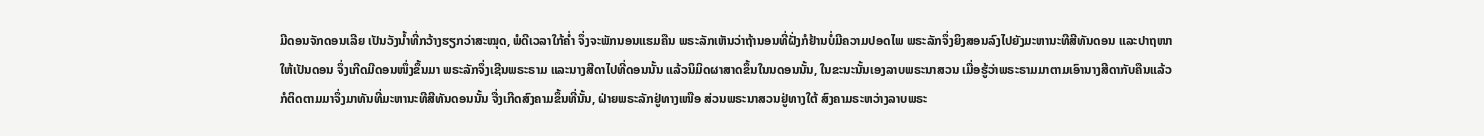ມີດອນຈັກດອນເລີຍ ເປັນວັງນ້ຳທີ່ກວ້າງຮຽກວ່າສະໝຸດ, ພໍດີເວລາໃກ້ຄ່ຳ ຈຶ່ງຈະພັກນອນແຮມຄືນ ພຣະລັກເຫັນວ່າຖ້ານອນທີ່ຝັ່ງກໍຢ້ານບໍ່ມີຄວາມປອດໄພ ພຣະລັກຈຶ່ງຍິງສອນລົງໄປຍັງມະຫານະທີສີທັນດອນ ແລະປາຖໜາໃຫ້ເປັນດອນ ຈຶ່ງເກີດມີດອນໜຶ່ງຂຶ້ນມາ ພຣະລັກຈຶ່ງເຊີນພຣະຣາມ ແລະນາງສີດາໄປທີ່ດອນນັ້ນ ແລ້ວນິມິດຜາສາດຂຶ້ນໃນນດອນນັ້ນ, ໃນຂະນະນັ້ນເອງລາບພຣະນາສວນ ເມື່ອຮູ້ວ່າພຣະຣາມມາຕາມເອົານາງສີດາກັບຄືນແລ້ວ ກໍຕິດຕາມມາຈຶ່ງມາທັນທີ່ມະຫານະທີສີທັນດອນນັ້ນ ຈື່ງເກີດສົງຄາມຂຶ້ນທີ່ນັ້ນ, ຝ່າຍພຣະລັກຢູ່ທາງເໜືອ ສ່ວນພຣະນາສວນຢູ່ທາງໃຕ້ ສົງຄາມຣະຫວ່າງລາບພຣະ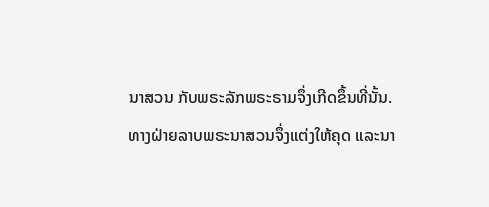ນາສວນ ກັບພຣະລັກພຣະຣາມຈຶ່ງເກີດຂຶ້ນທີ່ນັ້ນ.
ທາງຝ່າຍລາບພຣະນາສວນຈຶ່ງແຕ່ງໃຫ້ຄຸດ ແລະນາ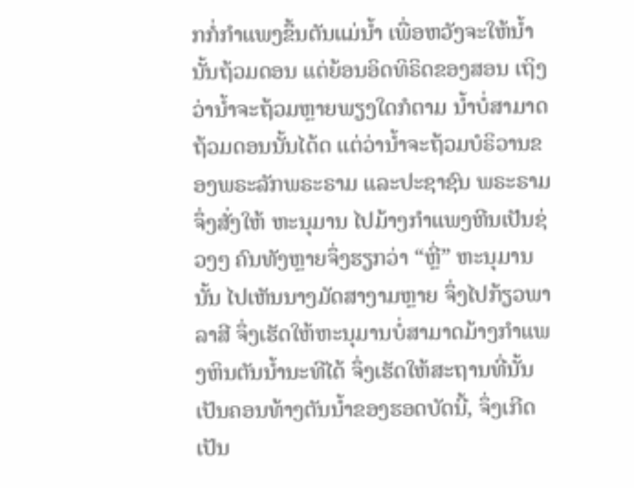ກກໍ່ກຳແພງຂຶ້ນຕັນແມ່ນ້ຳ ເພື່ອຫວັງຈະໃຫ້ນ້ຳນັ້ນຖ້ວມດອນ ແຕ່ຍ້ອນອິດທິຣິດຂອງສອນ ເຖິງວ່ານ້ຳຈະຖ້ວມຫຼາຍພຽງໃດກໍຕາມ ນ້ຳບໍ່ສາມາດຖ້ວມດອນນັ້ນໄດ້ດ ແຕ່ວ່ານ້ຳຈະຖ້ວມບໍຣິວານຂອງພຣະລັກພຣະຣາມ ແລະປະຊາຊົນ ພຣະຣາມຈຶ່ງສັ່ງໃຫ້ ຫະນຸມານ ໄປມ້າງກຳແພງຫີນເປັນຊ່ວງໆ ຄົນທັງຫຼາຍຈຶ່ງຮຽກວ່າ “ຫຼີ່” ຫະນຸມານນັ້ນ ໄປເຫັນນາງມັດສາງາມຫຼາຍ ຈຶ່ງໄປກ້ຽວພາລາສີ ຈຶ່ງເຮັດໃຫ້ຫະນຸມານບໍ່ສາມາດມ້າງກຳແພງຫິນຕັນນ້ຳນະທີໄດ້ ຈຶ່ງເຮັດໃຫ້ສະຖານທີ່ນັ້ນ ເປັນຄອນທ້າງຕັນນ້ຳຂອງຮອດບັດນີ້, ຈຶ່ງເກີດເປັນ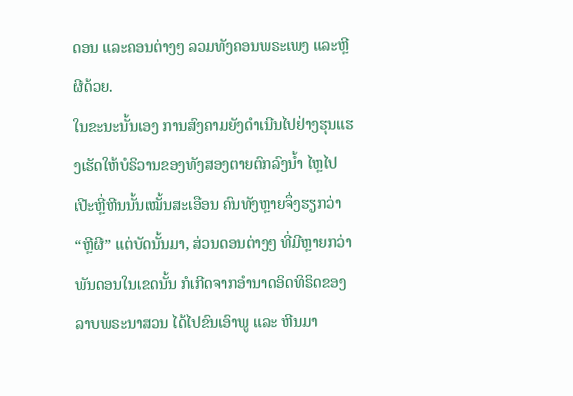ດອນ ແລະຄອນຕ່າງໆ ລວມທັງຄອນພຣະເພງ ແລະຫຼີຜີດ້ວຍ.
ໃນຂະນະນັ້ນເອງ ການສົງຄາມຍັງດຳເນີນໄປຢ່າງຮຸນແຮງເຮັດໃຫ້ບໍຣິວານຂອງທັງສອງຕາຍຕົກລົງນ້ຳ ໄຫຼໄປເປີະຫຼີ່ຫີນນັ້ນເໝັ້ນສະເອືອນ ຄົນທັງຫຼາຍຈຶ່ງຮຽກວ່າ “ຫຼີຜີ” ແຕ່ບັດນັ້ນມາ, ສ່ວນດອນຕ່າງໆ ທີ່ມີຫຼາຍກວ່າພັນດອນໃນເຂດນັ້ນ ກໍເກີດຈາກອຳນາດອິດທິຣິດຂອງລາບພຣະນາສວນ ໄດ້ໄປຂົນເອົາພູ ແລະ ຫີນມາ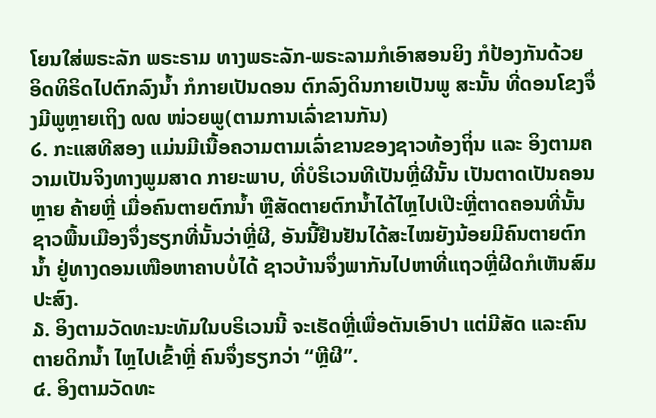ໂຍນໃສ່ພຣະລັກ ພຣະຣາມ ທາງພຣະລັກ-ພຣະລາມກໍເອົາສອນຍິງ ກໍປ້ອງກັນດ້ວຍອິດທິຣິດໄປຕົກລົງນ້ຳ ກໍກາຍເປັນດອນ ຕົກລົງດິນກາຍເປັນພູ ສະນັ້ນ ທີ່ດອນໂຂງຈຶ່ງມີພູຫຼາຍເຖິງ ໙໙ ໜ່ວຍພູ(ຕາມການເລົ່າຂານກັນ)
໒. ກະແສທີສອງ ແມ່ນມີເນື້ອຄວາມຕາມເລົ່າຂານຂອງຊາວທ້ອງຖິ່ນ ແລະ ອິງຕາມຄວາມເປັນຈິງທາງພູມສາດ ກາຍະພາບ, ທີ່ບໍຣິເວນທີເປັນຫຼີ່ຜີນັ້ນ ເປັນຕາດເປັນຄອນຫຼາຍ ຄ້າຍຫຼີ່ ເມື່ອຄົນຕາຍຕົກນ້ຳ ຫຼືສັດຕາຍຕົກນ້ຳໄດ້ໄຫຼໄປເປີະຫຼີ່ຕາດຄອນທີ່ນັ້ນ ຊາວພື້ນເມືອງຈຶ່ງຮຽກທີ່ນັ້ນວ່າຫຼີ່ຜີ, ອັນນີ້ຢືນຢັນໄດ້ສະໄໝຍັງນ້ອຍມີຄົນຕາຍຕົກນ້ຳ ຢູ່ທາງດອນເໜືອຫາຄາບບໍ່ໄດ້ ຊາວບ້ານຈຶ່ງພາກັນໄປຫາທີ່ແຖວຫຼີ່ຜີດກໍເຫັນສົມປະສົງ.
໓. ອິງຕາມວັດທະນະທັມໃນບຣິເວນນີ້ ຈະເຮັດຫຼີ່ເພື່ອຕັນເອົາປາ ແຕ່ມີສັດ ແລະຄົນຕາຍດິກນ້ຳ ໄຫຼໄປເຂົ້າຫຼີ່ ຄົນຈຶ່ງຮຽກວ່າ “ຫຼີຜີ”.
໔. ອິງຕາມວັດທະ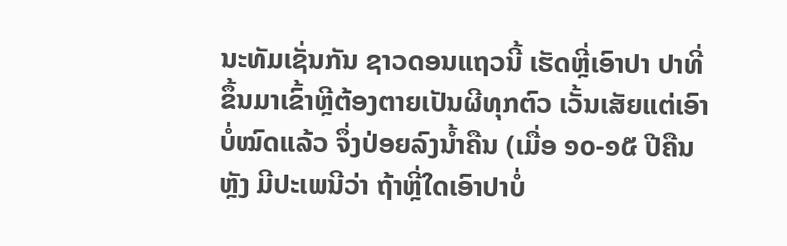ນະທັມເຊັ່ນກັນ ຊາວດອນແຖວນີ້ ເຮັດຫຼີ່ເອົາປາ ປາທີ່ຂຶ້ນມາເຂົ້າຫຼີຕ້ອງຕາຍເປັນຜີທຸກຕົວ ເວັ້ນເສັຍແຕ່ເອົາບໍ່ໝົດແລ້ວ ຈຶ່ງປ່ອຍລົງນ້ຳຄືນ (ເມື່ອ ໑໐-໑໕ ປີຄືນຫັຼງ ມີປະເພນີວ່າ ຖ້າຫຼີ່ໃດເອົາປາບໍ່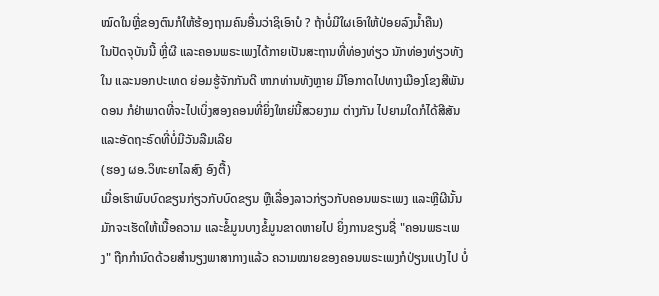ໝົດໃນຫຼີ່ຂອງຕົນກໍໃຫ້ຮ້ອງຖາມຄົນອື່ນວ່າຊິເອົາບໍ ? ຖ້າບໍ່ມີໃຜເອົາໃຫ້ປ່ອຍລົງນ້ຳຄືນ)
ໃນປັດຈຸບັນນີ້ ຫຼີ່ຜີ ແລະຄອນພຣະເພງໄດ້ກາຍເປັນສະຖານທີ່ທ່ອງທ່ຽວ ນັກທ່ອງທ່ຽວທັງໃນ ແລະນອກປະເທດ ຍ່ອມຮູ້ຈັກກັນດີ ຫາກທ່ານທັງຫຼາຍ ມີໂອກາດໄປທາງເມືອງໂຂງສີພັນດອນ ກໍຢ່າພາດທີ່ຈະໄປເບິ່ງສອງຄອນທີ່ຍິ່ງໃຫຍ່ນີ້ສວຍງາມ ຕ່າງກັນ ໄປຍາມໃດກໍໄດ້ສີສັນ ແລະອັດຖະຣົດທີ່ບໍ່ມີວັນລືມເລີຍ
(ຮອງ ຜອ.ວິທະຍາໄລສົງ ອົງຕື້)
ເມື່ອເຮົາພົບບົດຂຽນກ່ຽວກັບບົດຂຽນ ຫຼືເລື່ອງລາວກ່ຽວກັບຄອນພຣະເພງ ແລະຫຼີຜີນັ້ນ ມັກຈະເຮັດໃຫ້ເນື້ອຄວາມ ແລະຂໍ້ມູນບາງຂໍ້ມູນຂາດຫາຍໄປ ຍິ່ງການຂຽນຊື່ "ຄອນພຣະເພງ" ຖືກກຳນົດດ້ວຍສຳນຽງພາສາກາງແລ້ວ ຄວາມໝາຍຂອງຄອນພຣະເພງກໍປ່ຽນແປງໄປ ບໍ່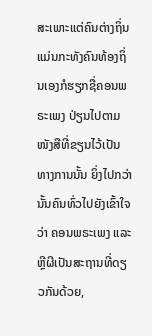ສະເພາະແຕ່ຄົນຕ່າງຖິ່ນ ແມ່ນກະທັງຄົນທ້ອງຖິ່ນເອງກໍຮຽກຊື່ຄອນພຣະເພງ ປ່ຽນໄປຕາມໜັງສືທີ່ຂຽນໄວ້ເປັນທາງການນັ້ນ ຍິ່ງໄປກວ່ານັ້ນຄົນທົ່ວໄປຍັງເຂົ້າໃຈວ່າ ຄອນພຣະເພງ ແລະຫຼີຜີເປັນສະຖານທີ່ດຽວກັນດ້ວຍ,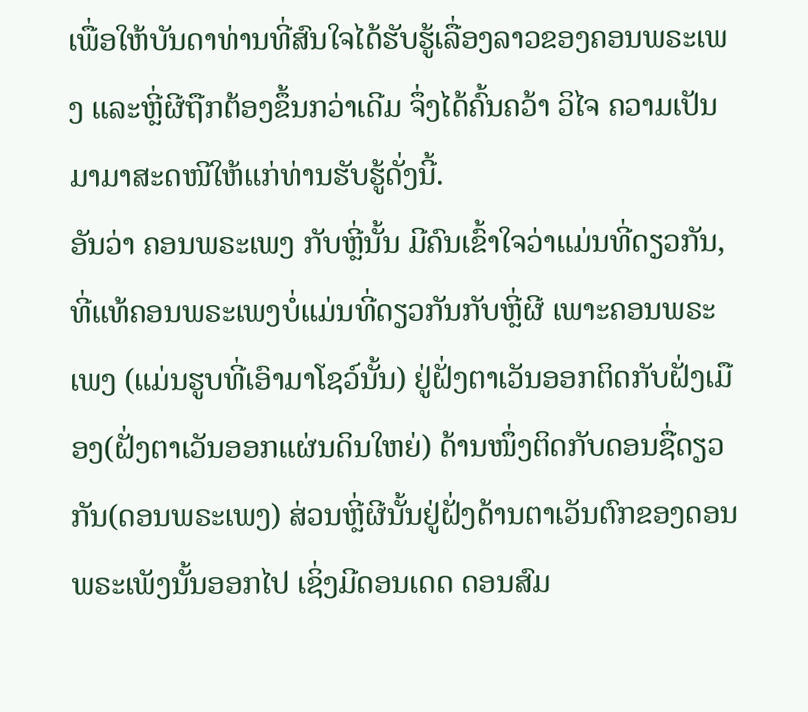ເພື່ອໃຫ້ບັນດາທ່ານທີ່ສົນໃຈໄດ້ຮັບຮູ້ເລື່ອງລາວຂອງຄອນພຣະເພງ ແລະຫຼີ່ຜີຖືກຕ້ອງຂຶ້ນກວ່າເດີມ ຈຶ່ງໄດ້ຄົ້ນຄວ້າ ວິໄຈ ຄວາມເປັນມາມາສະດໜີໃຫ້ແກ່ທ່ານຮັບຮູ້ດັ່ງນີ້.
ອັນວ່າ ຄອນພຣະເພງ ກັບຫຼີ່ນັ້ນ ມີຄົນເຂົ້າໃຈວ່າແມ່ນທີ່ດຽວກັນ, ທີ່ແທ້ຄອນພຣະເພງບໍ່ແມ່ນທີ່ດຽວກັນກັບຫຼີ່ຜີ ເພາະຄອນພຣະເພງ (ແມ່ນຮູບທີ່ເອົາມາໂຊວ໌ນັ້ນ) ຢູ່ຝັ່ງຕາເວັນອອກຕິດກັບຝັ່ງເມືອງ(ຝັ່ງຕາເວັນອອກແຜ່ນດິນໃຫຍ່) ດ້ານໜຶ່ງຕິດກັບດອນຊື່ດຽວກັນ(ດອນພຣະເພງ) ສ່ວນຫຼີ່ຜີນັ້ນຢູ່ຝັ່ງດ້ານຕາເວັນຕົກຂອງດອນພຣະເພັງນັ້ນອອກໄປ ເຊິ່ງມີດອນເດດ ດອນສົມ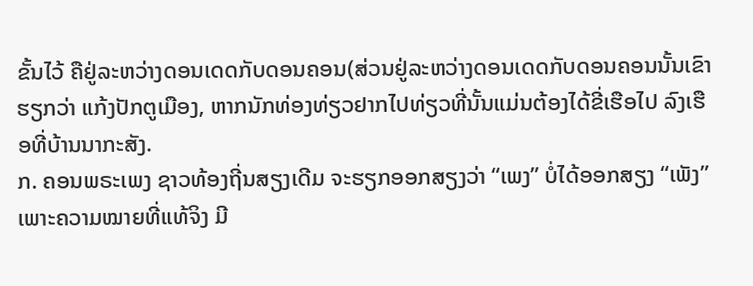ຂັ້ນໄວ້ ຄືຢູ່ລະຫວ່າງດອນເດດກັບດອນຄອນ(ສ່ວນຢູ່ລະຫວ່າງດອນເດດກັບດອນຄອນນັ້ນເຂົາຮຽກວ່າ ແກ້ງປັກຕູເມືອງ, ຫາກນັກທ່ອງທ່ຽວຢາກໄປທ່ຽວທີ່ນັ້ນແມ່ນຕ້ອງໄດ້ຂີ່ເຮືອໄປ ລົງເຮືອທີ່ບ້ານນາກະສັງ.
ກ. ຄອນພຣະເພງ ຊາວທ້ອງຖີ່ນສຽງເດີມ ຈະຮຽກອອກສຽງວ່າ “ເພງ” ບໍ່ໄດ້ອອກສຽງ “ເພັງ” ເພາະຄວາມໝາຍທີ່ແທ້ຈິງ ມີ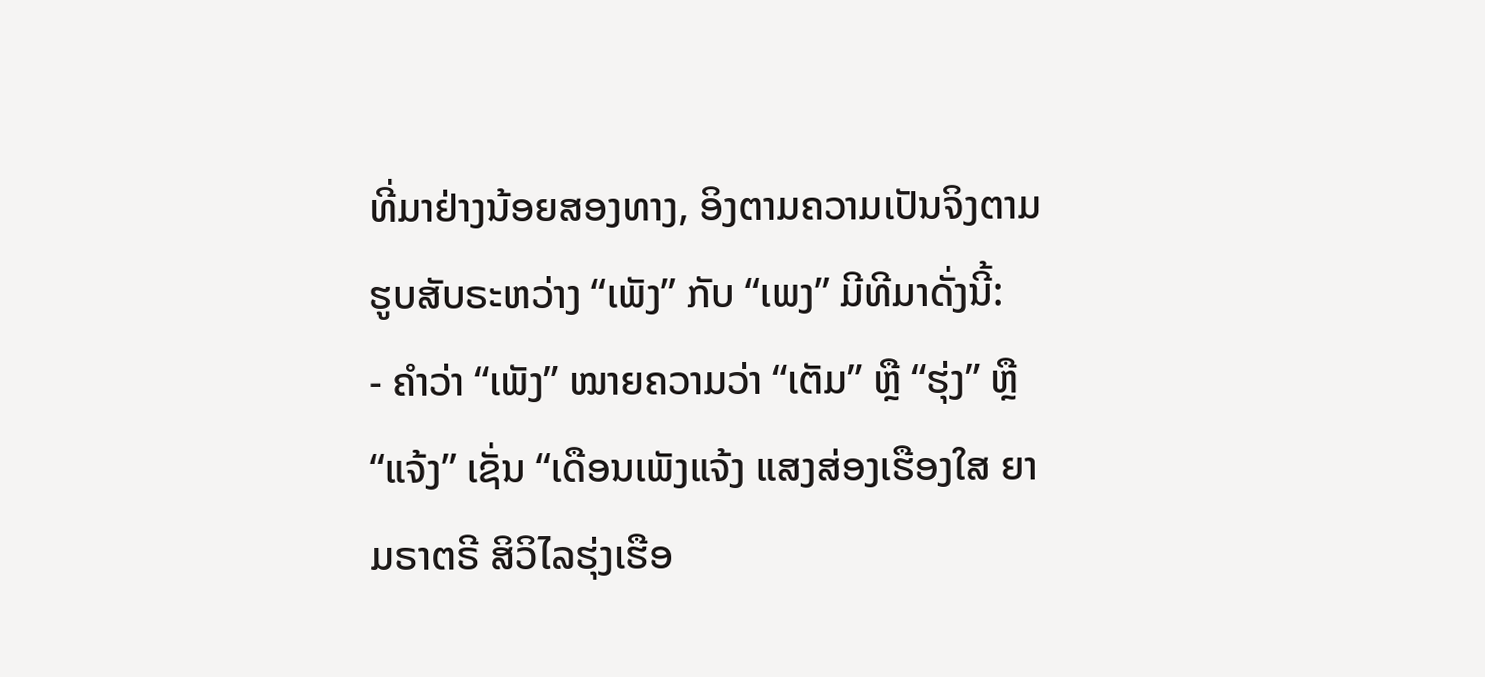ທີ່ມາຢ່າງນ້ອຍສອງທາງ, ອິງຕາມຄວາມເປັນຈິງຕາມຮູບສັບຣະຫວ່າງ “ເພັງ” ກັບ “ເພງ” ມີທີມາດັ່ງນີ້:
- ຄຳວ່າ “ເພັງ” ໝາຍຄວາມວ່າ “ເຕັມ” ຫຼື “ຮຸ່ງ” ຫຼື “ແຈ້ງ” ເຊັ່ນ “ເດືອນເພັງແຈ້ງ ແສງສ່ອງເຮືອງໃສ ຍາມຣາຕຣີ ສິວິໄລຮຸ່ງເຮືອ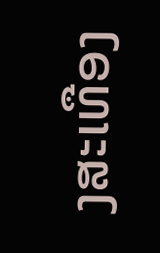ງສະເທືອງ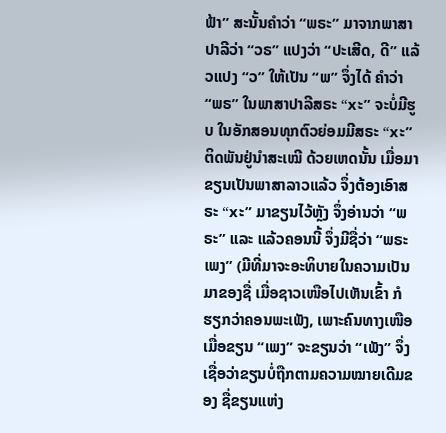ຟ້າ” ສະນັ້ນຄຳວ່າ “ພຣະ” ມາຈາກພາສາປາລີວ່າ “ວຣ” ແປງວ່າ “ປະເສີດ, ດີ” ແລ້ວແປງ “ວ” ໃຫ້ເປັນ “ພ” ຈຶ່ງໄດ້ ຄຳວ່າ “ພຣ” ໃນພາສາປາລີສຣະ “xະ” ຈະບໍ່ມີຮູບ ໃນອັກສອນທຸກຕົວຍ່ອມມີສຣະ “xະ” ຕິດພັນຢູ່ນຳສະເໝີ ດ້ວຍເຫດນັ້ນ ເມື່ອມາຂຽນເປັນພາສາລາວແລ້ວ ຈຶ່ງຕ້ອງເອົາສຣະ “xະ” ມາຂຽນໄວ້ຫຼັງ ຈຶ່ງອ່ານວ່າ “ພຣະ” ແລະ ແລ້ວຄອນນີ້ ຈຶ່ງມີຊື່ວ່າ “ພຣະເພງ” (ມີທີ່ມາຈະອະທິບາຍໃນຄວາມເປັນມາຂອງຊື່ ເມື່ອຊາວເໜືອໄປເຫັນເຂົ້າ ກໍຮຽກວ່າຄອນພະເພັງ, ເພາະຄົນທາງເໜືອ ເມື່ອຂຽນ “ເພງ” ຈະຂຽນວ່າ “ເພັງ” ຈຶ່ງເຊື່ອວ່າຂຽນບໍ່ຖືກຕາມຄວາມໝາຍເດີມຂອງ ຊື່ຂຽນແຫ່ງ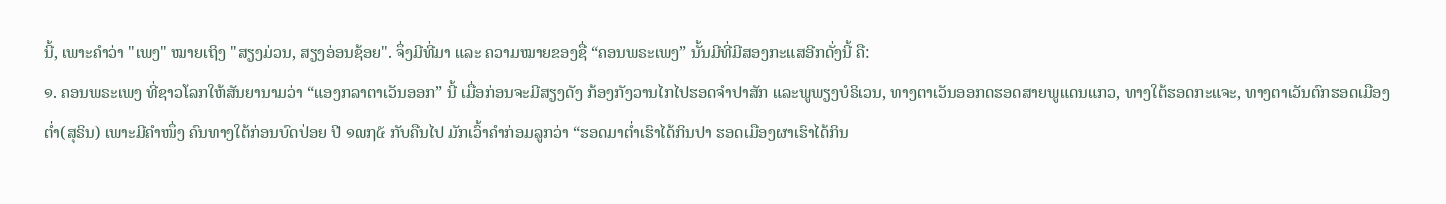ນີ້, ເພາະຄຳວ່າ "ເພງ" ໝາຍເຖິງ "ສຽງມ່ວນ, ສຽງອ່ອນຊ້ອຍ". ຈຶ່ງມີທີ່ມາ ແລະ ຄວາມໝາຍຂອງຊື່ “ຄອນພຣະເພງ” ນັ້ນມີທີ່ມີສອງກະແສອີກດັ່ງນີ້ ຄື:
໑. ຄອນພຣະເພງ ທີ່ຊາວໂລກໃຫ້ສັນຍານາມວ່າ “ແອງກລາຕາເວັນອອກ” ນີ້ ເມື່ອກ່ອນຈະມີສຽງດັງ ກ້ອງກັງວານໄກໄປຮອດຈຳປາສັກ ແລະພູພຽງບໍຣິເວນ, ທາງຕາເວັນອອກດຮອດສາຍພູແດນແກວ, ທາງໃຕ້ຮອດກະແຈະ, ທາງຕາເວັນຕົກຮອດເມືອງຕ່ຳ(ສຸຣິນ) ເພາະມີຄຳໜຶ່ງ ຄົນທາງໃຕ້ກ່ອນບົດປ່ອຍ ປີ ໑໙໗໕ ກັບຄືນໄປ ມັກເວົ້າຄຳກ່ອມລູກວ່າ “ຮອດມາຕ່ຳເຮົາໄດ້ກິນປາ ຮອດເມືອງຜາເຮົາໄດ້ກິນ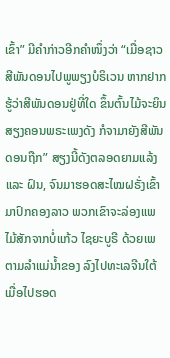ເຂົ້າ” ມີຄຳກ່າວອີກຄຳໜຶ່ງວ່າ “ເມື່ອຊາວສີພັນດອນໄປພູພຽງບໍຣິເວນ ຫາກຢາກຮູ້ວ່າສີພັນດອນຢູ່ທີ່ໃດ ຂຶ້ນຕົ້ນໄມ້ຈະຍິນສຽງຄອນພຣະເພງດັງ ກໍຈາມາຍັງສີພັນດອນຖືກ” ສຽງນີ້ດັງຕລອດຍາມແລ້ງ ແລະ ຝົນ, ຈົນມາຮອດສະໄໝຝຣັ່ງເຂົ້າມາປົກຄອງລາວ ພວກເຂົາຈະລ່ອງແພໄມ້ສັກຈາກບໍ່ແກ້ວ ໄຊຍະບູຣີ ດ້ວຍເພຕາມລຳແມ່ນ້ຳຂອງ ລົງໄປທະເລຈີນໃຕ້ ເມື່ອໄປຮອດ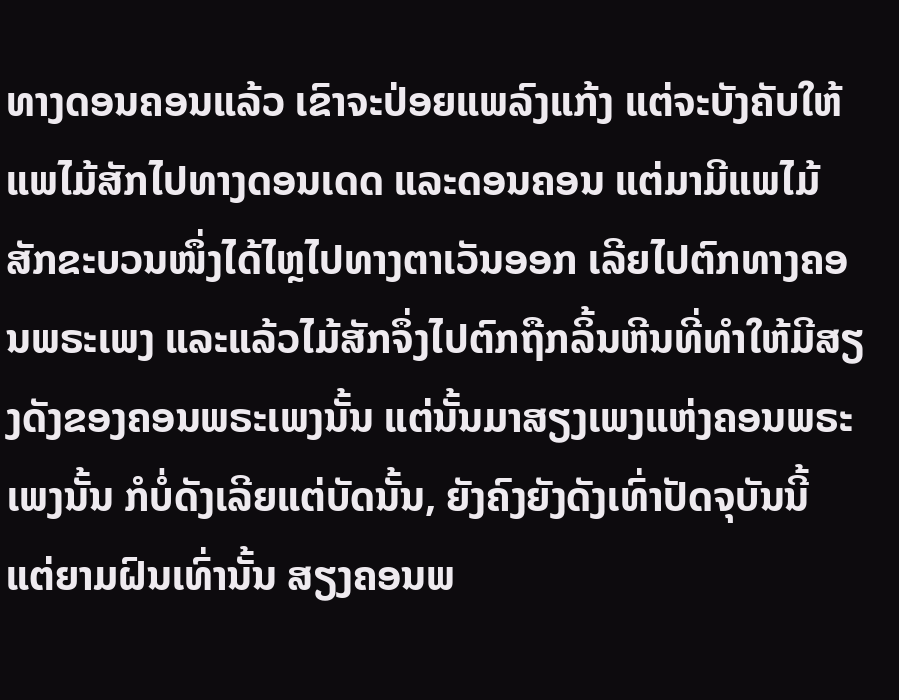ທາງດອນຄອນແລ້ວ ເຂົາຈະປ່ອຍແພລົງແກ້ງ ແຕ່ຈະບັງຄັບໃຫ້ແພໄມ້ສັກໄປທາງດອນເດດ ແລະດອນຄອນ ແຕ່ມາມີແພໄມ້ສັກຂະບວນໜຶ່ງໄດ້ໄຫຼໄປທາງຕາເວັນອອກ ເລີຍໄປຕົກທາງຄອນພຣະເພງ ແລະແລ້ວໄມ້ສັກຈຶ່ງໄປຕົກຖືກລິ້ນຫີນທີ່ທຳໃຫ້ມີສຽງດັງຂອງຄອນພຣະເພງນັ້ນ ແຕ່ນັ້ນມາສຽງເພງແຫ່ງຄອນພຣະເພງນັ້ນ ກໍບໍ່ດັງເລີຍແຕ່ບັດນັ້ນ, ຍັງຄົງຍັງດັງເທົ່າປັດຈຸບັນນີ້ ແຕ່ຍາມຝົນເທົ່ານັ້ນ ສຽງຄອນພ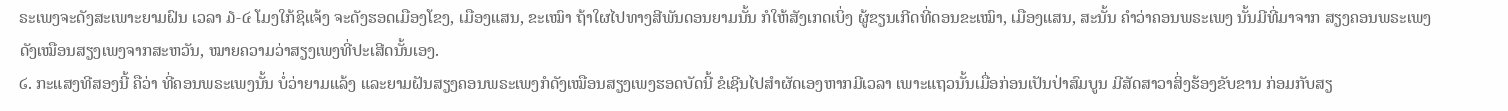ຣະເພງຈະດັງສະເພາະຍາມຝົນ ເວລາ ໓-໔ ໂມງໃກ້ຊິແຈ້ງ ຈະດັງຮອດເມືອງໂຂງ, ເມືອງແສນ, ຂະເໝົາ ຖ້າໃຜໄປທາງສີພັນດອນຍາມນັ້ນ ກໍໃຫ້ສັງເກດເບິ່ງ ຜູ້ຂຽນເກີດທີ່ດອນຂະເໝົາ, ເມືອງແສນ, ສະນັ້ນ ຄຳວ່າຄອນພຣະເພງ ນັ້ນມີທີ່ມາຈາກ ສຽງຄອນພຣະເພງ ດັງເໝືອນສຽງເພງຈາກສະຫວັນ, ໝາຍຄວາມວ່າສຽງເພງທີ່ປະເສີດນັ້ນເອງ.
໒. ກະແສງທີສອງນີ້ ຄືວ່າ ທີ່ຄອນພຣະເພງນັ້ນ ບໍ່ວ່າຍາມແລ້ງ ແລະຍາມຝັນສຽງຄອນພຣະເພງກໍດັງເໝືອນສຽງເພງຮອດບັດນີ້ ຂໍເຊີນໄປສຳຜັດເອງຫາກມີເວລາ ເພາະແຖວນັ້ນເມື່ອກ່ອນເປັນປ່າສົມບູນ ມີສັດສາວາສິ່ງຮ້ອງຂັບຂານ ກ່ອມກັບສຽ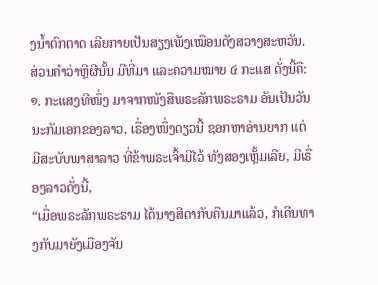ງນ້ຳຕົກຕາດ ເລີຍກາຍເປັນສຽງເພັງເໝືອນດັງສວາງສະຫວັນ.
ສ່ວນຄຳວ່າຫຼີຜີນັ້ນ ມີທີ່ມາ ແລະຄວາມໝາຍ ໔ ກະແສ ດັ່ງນີ້ຄື:
໑. ກະແສງທີໜຶ່ງ ມາຈາກໜັງສືພຣະລັກພຣະຣາມ ອັນເປັນວັນນະກັມເອກຂອງລາວ, ເຣື່ອງໜຶ່ງດຽວນີ້ ຊອກຫາອ່ານຍາກ ແຕ່ມີສະບັບພາສາລາວ ທີ່ຂ້າພຣະເຈົ້າມີໄວ້ ທັງສອງເຫັ້ຼມເລີຍ, ມີເຣື່ອງລາວດັ່ງນີ້,
“ເມື່ອພຣະລັກພຣະຣາມ ໄດ້ນາງສີດາກັບຄືນມາແລ້ວ, ກໍເດີນທາງກັບມາຍັງເມືອງຈັນ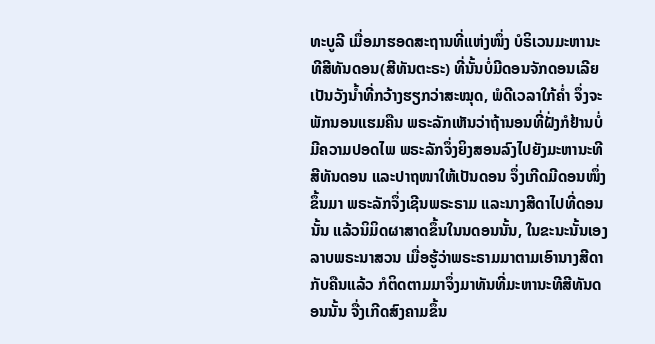ທະບູລີ ເມື່ອມາຮອດສະຖານທີ່ແຫ່ງໜຶ່ງ ບໍຣິເວນມະຫານະທີສີທັນດອນ(ສີທັນຕະຣະ) ທີ່ນັ້ນບໍ່ມີດອນຈັກດອນເລີຍ ເປັນວັງນ້ຳທີ່ກວ້າງຮຽກວ່າສະໝຸດ, ພໍດີເວລາໃກ້ຄ່ຳ ຈຶ່ງຈະພັກນອນແຮມຄືນ ພຣະລັກເຫັນວ່າຖ້ານອນທີ່ຝັ່ງກໍຢ້ານບໍ່ມີຄວາມປອດໄພ ພຣະລັກຈຶ່ງຍິງສອນລົງໄປຍັງມະຫານະທີສີທັນດອນ ແລະປາຖໜາໃຫ້ເປັນດອນ ຈຶ່ງເກີດມີດອນໜຶ່ງຂຶ້ນມາ ພຣະລັກຈຶ່ງເຊີນພຣະຣາມ ແລະນາງສີດາໄປທີ່ດອນນັ້ນ ແລ້ວນິມິດຜາສາດຂຶ້ນໃນນດອນນັ້ນ, ໃນຂະນະນັ້ນເອງລາບພຣະນາສວນ ເມື່ອຮູ້ວ່າພຣະຣາມມາຕາມເອົານາງສີດາກັບຄືນແລ້ວ ກໍຕິດຕາມມາຈຶ່ງມາທັນທີ່ມະຫານະທີສີທັນດອນນັ້ນ ຈື່ງເກີດສົງຄາມຂຶ້ນ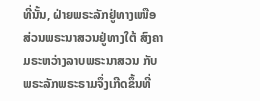ທີ່ນັ້ນ, ຝ່າຍພຣະລັກຢູ່ທາງເໜືອ ສ່ວນພຣະນາສວນຢູ່ທາງໃຕ້ ສົງຄາມຣະຫວ່າງລາບພຣະນາສວນ ກັບພຣະລັກພຣະຣາມຈຶ່ງເກີດຂຶ້ນທີ່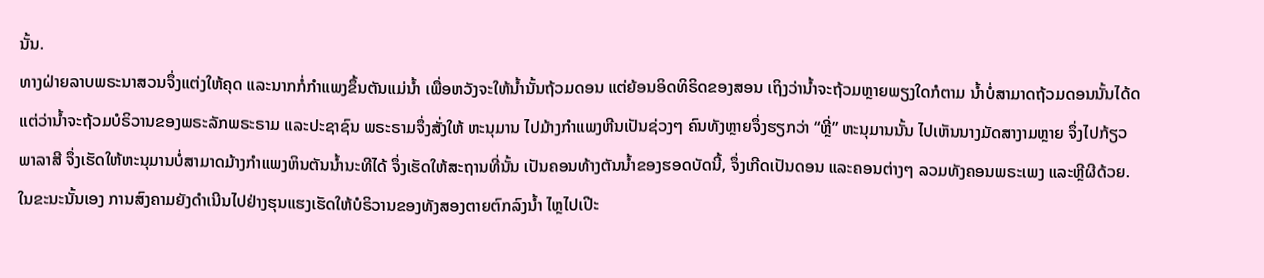ນັ້ນ.
ທາງຝ່າຍລາບພຣະນາສວນຈຶ່ງແຕ່ງໃຫ້ຄຸດ ແລະນາກກໍ່ກຳແພງຂຶ້ນຕັນແມ່ນ້ຳ ເພື່ອຫວັງຈະໃຫ້ນ້ຳນັ້ນຖ້ວມດອນ ແຕ່ຍ້ອນອິດທິຣິດຂອງສອນ ເຖິງວ່ານ້ຳຈະຖ້ວມຫຼາຍພຽງໃດກໍຕາມ ນ້ຳບໍ່ສາມາດຖ້ວມດອນນັ້ນໄດ້ດ ແຕ່ວ່ານ້ຳຈະຖ້ວມບໍຣິວານຂອງພຣະລັກພຣະຣາມ ແລະປະຊາຊົນ ພຣະຣາມຈຶ່ງສັ່ງໃຫ້ ຫະນຸມານ ໄປມ້າງກຳແພງຫີນເປັນຊ່ວງໆ ຄົນທັງຫຼາຍຈຶ່ງຮຽກວ່າ “ຫຼີ່” ຫະນຸມານນັ້ນ ໄປເຫັນນາງມັດສາງາມຫຼາຍ ຈຶ່ງໄປກ້ຽວພາລາສີ ຈຶ່ງເຮັດໃຫ້ຫະນຸມານບໍ່ສາມາດມ້າງກຳແພງຫິນຕັນນ້ຳນະທີໄດ້ ຈຶ່ງເຮັດໃຫ້ສະຖານທີ່ນັ້ນ ເປັນຄອນທ້າງຕັນນ້ຳຂອງຮອດບັດນີ້, ຈຶ່ງເກີດເປັນດອນ ແລະຄອນຕ່າງໆ ລວມທັງຄອນພຣະເພງ ແລະຫຼີຜີດ້ວຍ.
ໃນຂະນະນັ້ນເອງ ການສົງຄາມຍັງດຳເນີນໄປຢ່າງຮຸນແຮງເຮັດໃຫ້ບໍຣິວານຂອງທັງສອງຕາຍຕົກລົງນ້ຳ ໄຫຼໄປເປີະ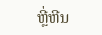ຫຼີ່ຫີນ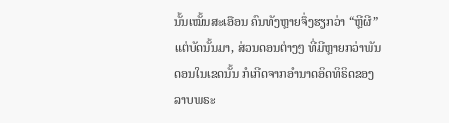ນັ້ນເໝັ້ນສະເອືອນ ຄົນທັງຫຼາຍຈຶ່ງຮຽກວ່າ “ຫຼີຜີ” ແຕ່ບັດນັ້ນມາ, ສ່ວນດອນຕ່າງໆ ທີ່ມີຫຼາຍກວ່າພັນດອນໃນເຂດນັ້ນ ກໍເກີດຈາກອຳນາດອິດທິຣິດຂອງລາບພຣະ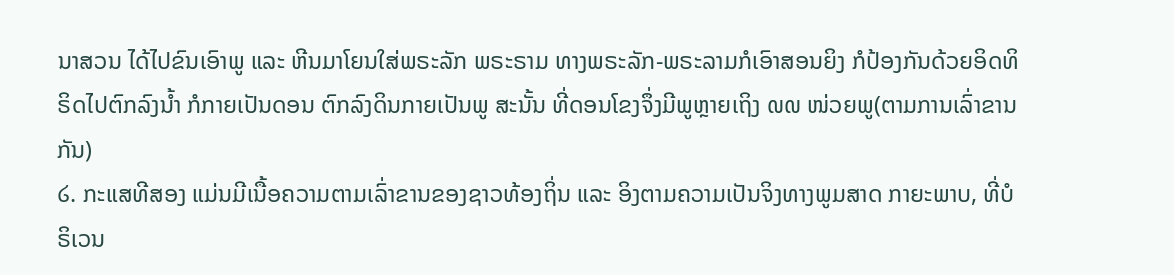ນາສວນ ໄດ້ໄປຂົນເອົາພູ ແລະ ຫີນມາໂຍນໃສ່ພຣະລັກ ພຣະຣາມ ທາງພຣະລັກ-ພຣະລາມກໍເອົາສອນຍິງ ກໍປ້ອງກັນດ້ວຍອິດທິຣິດໄປຕົກລົງນ້ຳ ກໍກາຍເປັນດອນ ຕົກລົງດິນກາຍເປັນພູ ສະນັ້ນ ທີ່ດອນໂຂງຈຶ່ງມີພູຫຼາຍເຖິງ ໙໙ ໜ່ວຍພູ(ຕາມການເລົ່າຂານກັນ)
໒. ກະແສທີສອງ ແມ່ນມີເນື້ອຄວາມຕາມເລົ່າຂານຂອງຊາວທ້ອງຖິ່ນ ແລະ ອິງຕາມຄວາມເປັນຈິງທາງພູມສາດ ກາຍະພາບ, ທີ່ບໍຣິເວນ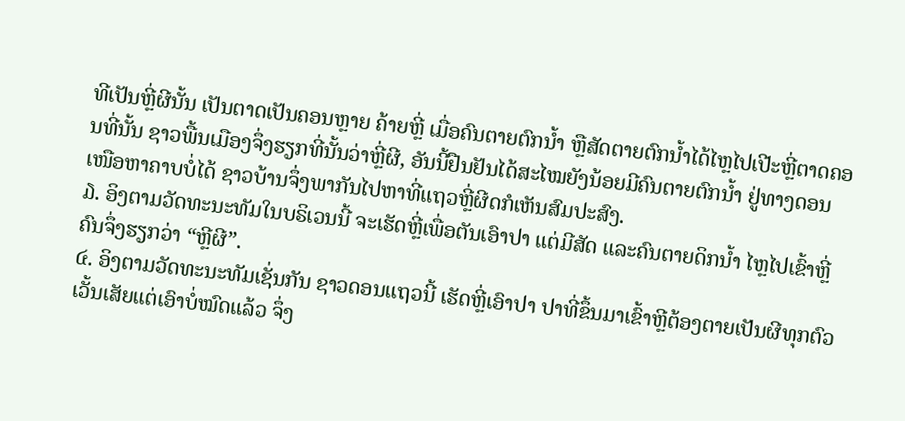ທີເປັນຫຼີ່ຜີນັ້ນ ເປັນຕາດເປັນຄອນຫຼາຍ ຄ້າຍຫຼີ່ ເມື່ອຄົນຕາຍຕົກນ້ຳ ຫຼືສັດຕາຍຕົກນ້ຳໄດ້ໄຫຼໄປເປີະຫຼີ່ຕາດຄອນທີ່ນັ້ນ ຊາວພື້ນເມືອງຈຶ່ງຮຽກທີ່ນັ້ນວ່າຫຼີ່ຜີ, ອັນນີ້ຢືນຢັນໄດ້ສະໄໝຍັງນ້ອຍມີຄົນຕາຍຕົກນ້ຳ ຢູ່ທາງດອນເໜືອຫາຄາບບໍ່ໄດ້ ຊາວບ້ານຈຶ່ງພາກັນໄປຫາທີ່ແຖວຫຼີ່ຜີດກໍເຫັນສົມປະສົງ.
໓. ອິງຕາມວັດທະນະທັມໃນບຣິເວນນີ້ ຈະເຮັດຫຼີ່ເພື່ອຕັນເອົາປາ ແຕ່ມີສັດ ແລະຄົນຕາຍດິກນ້ຳ ໄຫຼໄປເຂົ້າຫຼີ່ ຄົນຈຶ່ງຮຽກວ່າ “ຫຼີຜີ”.
໔. ອິງຕາມວັດທະນະທັມເຊັ່ນກັນ ຊາວດອນແຖວນີ້ ເຮັດຫຼີ່ເອົາປາ ປາທີ່ຂຶ້ນມາເຂົ້າຫຼີຕ້ອງຕາຍເປັນຜີທຸກຕົວ ເວັ້ນເສັຍແຕ່ເອົາບໍ່ໝົດແລ້ວ ຈຶ່ງ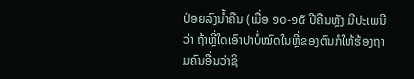ປ່ອຍລົງນ້ຳຄືນ (ເມື່ອ ໑໐-໑໕ ປີຄືນຫັຼງ ມີປະເພນີວ່າ ຖ້າຫຼີ່ໃດເອົາປາບໍ່ໝົດໃນຫຼີ່ຂອງຕົນກໍໃຫ້ຮ້ອງຖາມຄົນອື່ນວ່າຊິ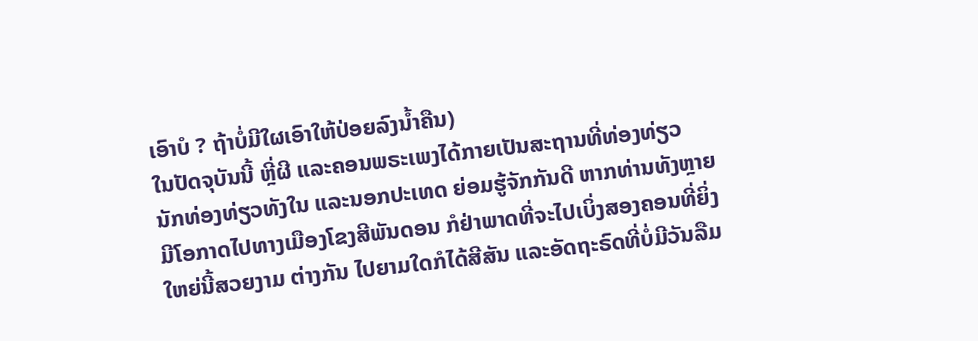ເອົາບໍ ? ຖ້າບໍ່ມີໃຜເອົາໃຫ້ປ່ອຍລົງນ້ຳຄືນ)
ໃນປັດຈຸບັນນີ້ ຫຼີ່ຜີ ແລະຄອນພຣະເພງໄດ້ກາຍເປັນສະຖານທີ່ທ່ອງທ່ຽວ ນັກທ່ອງທ່ຽວທັງໃນ ແລະນອກປະເທດ ຍ່ອມຮູ້ຈັກກັນດີ ຫາກທ່ານທັງຫຼາຍ ມີໂອກາດໄປທາງເມືອງໂຂງສີພັນດອນ ກໍຢ່າພາດທີ່ຈະໄປເບິ່ງສອງຄອນທີ່ຍິ່ງໃຫຍ່ນີ້ສວຍງາມ ຕ່າງກັນ ໄປຍາມໃດກໍໄດ້ສີສັນ ແລະອັດຖະຣົດທີ່ບໍ່ມີວັນລືມ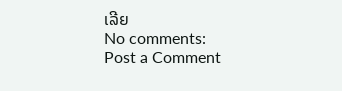ເລີຍ
No comments:
Post a Comment